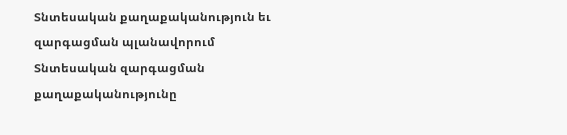Տնտեսական քաղաքականություն եւ զարգացման պլանավորում
Տնտեսական զարգացման քաղաքականությունը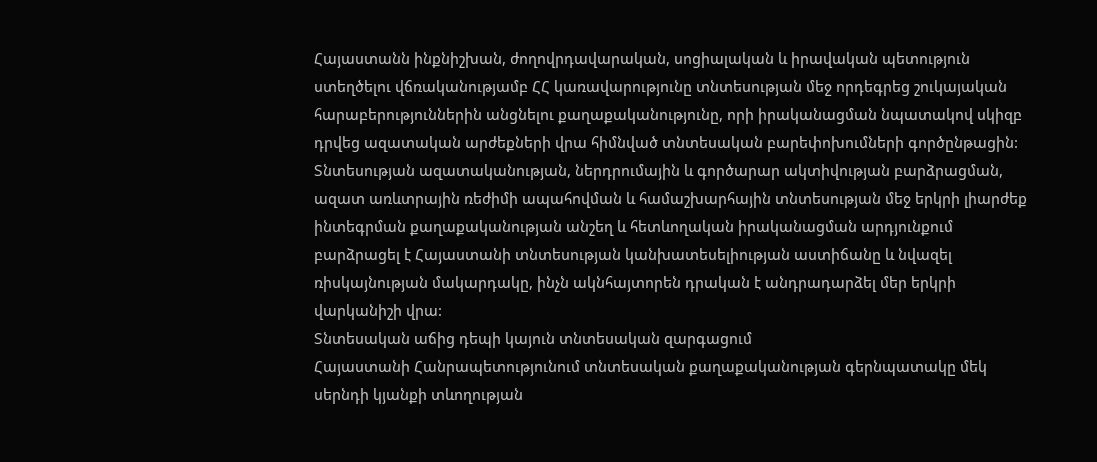Հայաստանն ինքնիշխան, ժողովրդավարական, սոցիալական և իրավական պետություն ստեղծելու վճռականությամբ ՀՀ կառավարությունը տնտեսության մեջ որդեգրեց շուկայական հարաբերություններին անցնելու քաղաքականությունը, որի իրականացման նպատակով սկիզբ դրվեց ազատական արժեքների վրա հիմնված տնտեսական բարեփոխումների գործընթացին: Տնտեսության ազատականության, ներդրումային և գործարար ակտիվության բարձրացման, ազատ առևտրային ռեժիմի ապահովման և համաշխարհային տնտեսության մեջ երկրի լիարժեք ինտեգրման քաղաքականության անշեղ և հետևողական իրականացման արդյունքում բարձրացել է Հայաստանի տնտեսության կանխատեսելիության աստիճանը և նվազել ռիսկայնության մակարդակը, ինչն ակնհայտորեն դրական է անդրադարձել մեր երկրի վարկանիշի վրա:
Տնտեսական աճից դեպի կայուն տնտեսական զարգացում
Հայաստանի Հանրապետությունում տնտեսական քաղաքականության գերնպատակը մեկ սերնդի կյանքի տևողության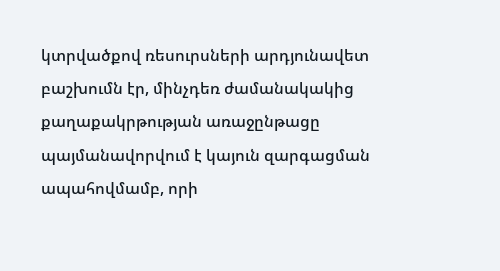կտրվածքով ռեսուրսների արդյունավետ բաշխումն էր, մինչդեռ ժամանակակից քաղաքակրթության առաջընթացը պայմանավորվում է կայուն զարգացման ապահովմամբ, որի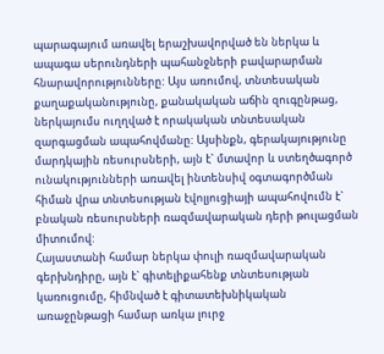պարագայում առավել երաշխավորված են ներկա և ապագա սերունդների պահանջների բավարարման հնարավորությունները: Այս առումով, տնտեսական քաղաքականությունը, քանակական աճին զուգընթաց, ներկայումս ուղղված է որակական տնտեսական զարգացման ապահովմանը: Այսինքն, գերակայությունը մարդկային ռեսուրսների, այն է` մտավոր և ստեղծագործ ունակությունների առավել ինտենսիվ օգտագործման հիման վրա տնտեսության էվոլյուցիայի ապահովումն է` բնական ռեսուրսների ռազմավարական դերի թուլացման միտումով:
Հայաստանի համար ներկա փուլի ռազմավարական գերխնդիրը, այն է` գիտելիքահենք տնտեսության կառուցումը, հիմնված է գիտատեխնիկական առաջընթացի համար առկա լուրջ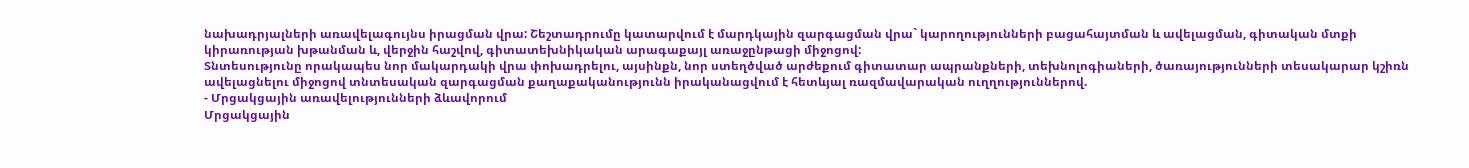նախադրյալների առավելագույնս իրացման վրա: Շեշտադրումը կատարվում է մարդկային զարգացման վրա` կարողությունների բացահայտման և ավելացման, գիտական մտքի կիրառության խթանման և, վերջին հաշվով, գիտատեխնիկական արագաքայլ առաջընթացի միջոցով:
Տնտեսությունը որակապես նոր մակարդակի վրա փոխադրելու, այսինքն, նոր ստեղծված արժեքում գիտատար ապրանքների, տեխնոլոգիաների, ծառայությունների տեսակարար կշիռն ավելացնելու միջոցով տնտեսական զարգացման քաղաքականությունն իրականացվում է հետևյալ ռազմավարական ուղղություններով.
- Մրցակցային առավելությունների ձևավորում
Մրցակցային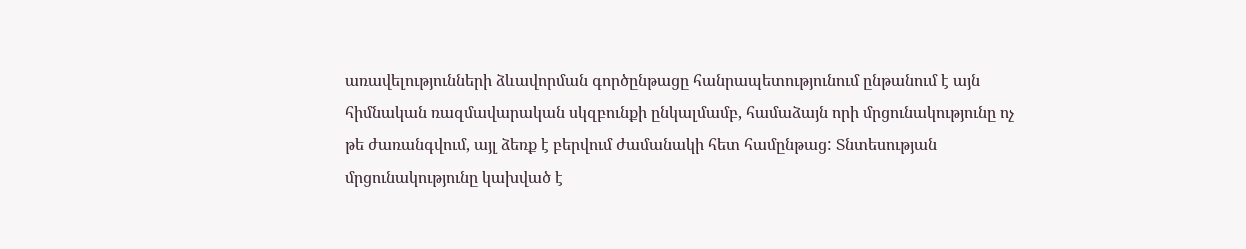առավելությունների ձևավորման գործընթացը հանրապետությունում ընթանում է այն հիմնական ռազմավարական սկզբունքի ընկալմամբ, համաձայն որի մրցունակությունը ոչ թե ժառանգվում, այլ ձեռք է բերվում ժամանակի հետ համընթաց: Տնտեսության մրցունակությունը կախված է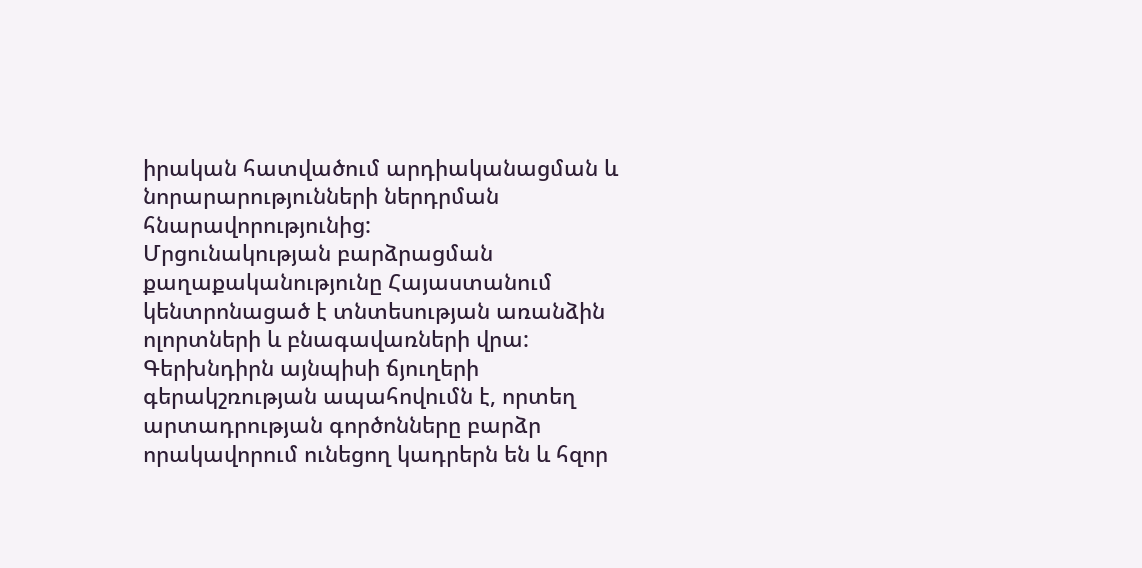իրական հատվածում արդիականացման և նորարարությունների ներդրման հնարավորությունից:
Մրցունակության բարձրացման քաղաքականությունը Հայաստանում կենտրոնացած է տնտեսության առանձին ոլորտների և բնագավառների վրա: Գերխնդիրն այնպիսի ճյուղերի գերակշռության ապահովումն է, որտեղ արտադրության գործոնները բարձր որակավորում ունեցող կադրերն են և հզոր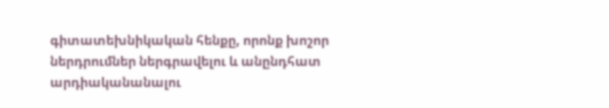գիտատեխնիկական հենքը, որոնք խոշոր ներդրումներ ներգրավելու և անընդհատ արդիականանալու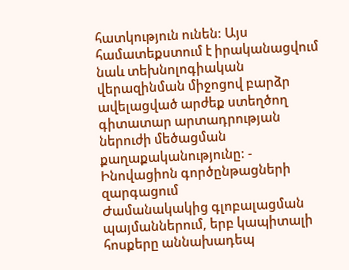հատկություն ունեն: Այս համատեքստում է իրականացվում նաև տեխնոլոգիական վերազինման միջոցով բարձր ավելացված արժեք ստեղծող գիտատար արտադրության ներուժի մեծացման քաղաքականությունը: - Ինովացիոն գործընթացների զարգացում
Ժամանակակից գլոբալացման պայմաններում, երբ կապիտալի հոսքերը աննախադեպ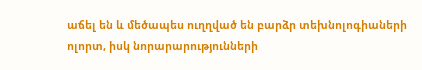աճել են և մեծապես ուղղված են բարձր տեխնոլոգիաների ոլորտ, իսկ նորարարությունների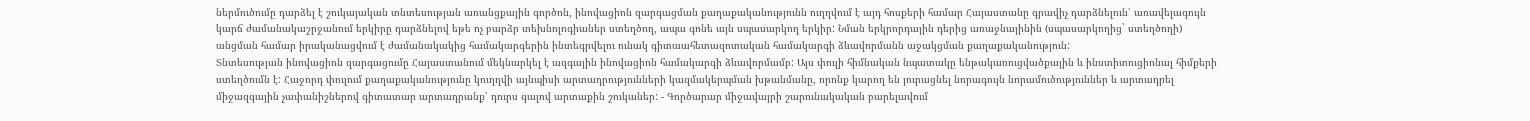ներմուծումը դարձել է շուկայական տնտեսության առանցքային գործոն, ինովացիոն զարգացման քաղաքականությունն ուղղվում է այդ հոսքերի համար Հայաստանը գրավիչ դարձնելուն՝ առավելագույն կարճ ժամանակաշրջանում երկիրը դարձնելով եթե ոչ բարձր տեխնոլոգիաներ ստեղծող, ապա գոնե այն սպասարկող երկիր: Նման երկրորդային դերից առաջնայինին (սպասարկողից` ստեղծողի) անցման համար իրականացվում է ժամանակակից համակարգերին ինտեգրվելու ունակ գիտաահետազոտական համակարգի ձևավորմանն աջակցման քաղաքականություն:
Տնտեսության ինովացիոն զարգացումը Հայաստանում մեկնարկել է ազգային ինովացիոն համակարգի ձևավորմամբ: Այս փուլի հիմնական նպատակը ենթակառուցվածքային և ինստիտուցիոնալ հիմքերի ստեղծումն է: Հաջորդ փուլում քաղաքականությունը կուղղվի այնպիսի արտադրությունների կազմակերպման խթանմանը, որոնք կարող են յուրացնել նորագույն նորամուծություններ և արտադրել միջազգային չափանիշներով գիտատար արտադրանք՝ դուրս գալով արտաքին շուկաներ: - Գործարար միջավայրի շարունակական բարելավում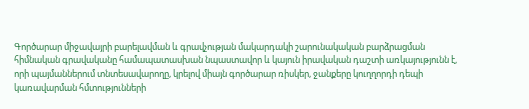Գործարար միջավայրի բարելավման և գրավչության մակարդակի շարունակական բարձրացման հիմնական գրավականը համապատասխան նպաստավոր և կայուն իրավական դաշտի առկայությունն է, որի պայմաններում տնտեսավարողը, կրելով միայն գործարար ռիսկեր, ջանքերը կուղղորդի դեպի կառավարման հմտությունների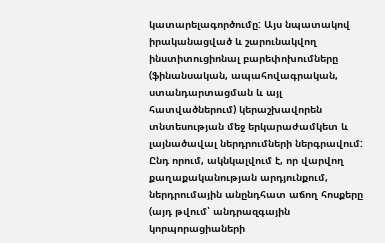կատարելագործումը: Այս նպատակով իրականացված և շարունակվող ինստիտուցիոնալ բարեփոխումները (ֆինանսական, ապահովագրական, ստանդարտացման և այլ հատվածներում) կերաշխավորեն տնտեսության մեջ երկարաժամկետ և լայնածավալ ներդրումների ներգրավում:
Ընդ որում, ակնկալվում է, որ վարվող քաղաքականության արդյունքում, ներդրումային անընդհատ աճող հոսքերը (այդ թվում՝ անդրազգային կորպորացիաների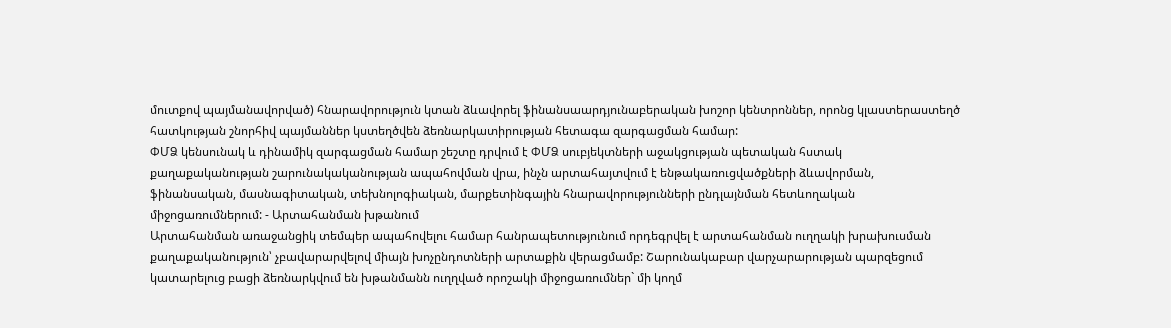մուտքով պայմանավորված) հնարավորություն կտան ձևավորել ֆինանսաարդյունաբերական խոշոր կենտրոններ, որոնց կլաստերաստեղծ հատկության շնորհիվ պայմաններ կստեղծվեն ձեռնարկատիրության հետագա զարգացման համար:
ՓՄՁ կենսունակ և դինամիկ զարգացման համար շեշտը դրվում է ՓՄՁ սուբյեկտների աջակցության պետական հստակ քաղաքականության շարունակականության ապահովման վրա, ինչն արտահայտվում է ենթակառուցվածքների ձևավորման, ֆինանսական, մասնագիտական, տեխնոլոգիական, մարքետինգային հնարավորությունների ընդլայնման հետևողական միջոցառումներում: - Արտահանման խթանում
Արտահանման առաջանցիկ տեմպեր ապահովելու համար հանրապետությունում որդեգրվել է արտահանման ուղղակի խրախուսման քաղաքականություն՝ չբավարարվելով միայն խոչընդոտների արտաքին վերացմամբ: Շարունակաբար վարչարարության պարզեցում կատարելուց բացի ձեռնարկվում են խթանմանն ուղղված որոշակի միջոցառումներ` մի կողմ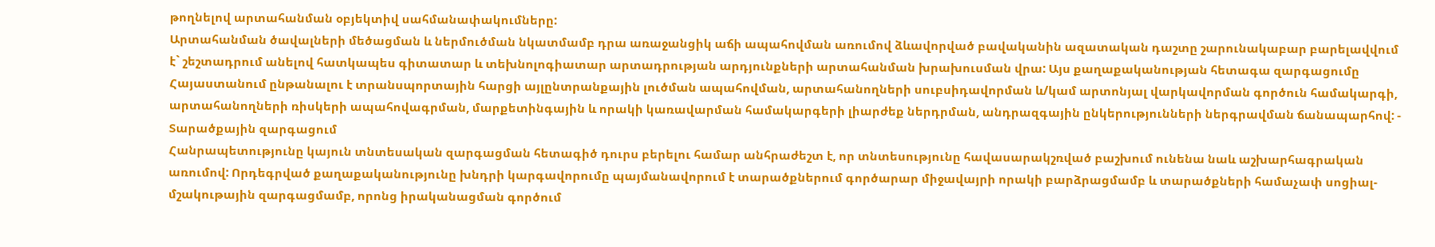թողնելով արտահանման օբյեկտիվ սահմանափակումները:
Արտահանման ծավալների մեծացման և ներմուծման նկատմամբ դրա առաջանցիկ աճի ապահովման առումով ձևավորված բավականին ազատական դաշտը շարունակաբար բարելավվում է` շեշտադրում անելով հատկապես գիտատար և տեխնոլոգիատար արտադրության արդյունքների արտահանման խրախուսման վրա: Այս քաղաքականության հետագա զարգացումը Հայաստանում ընթանալու է տրանսպորտային հարցի այլընտրանքային լուծման ապահովման, արտահանողների սուբսիդավորման և/կամ արտոնյալ վարկավորման գործուն համակարգի, արտահանողների ռիսկերի ապահովագրման, մարքետինգային և որակի կառավարման համակարգերի լիարժեք ներդրման, անդրազգային ընկերությունների ներգրավման ճանապարհով: - Տարածքային զարգացում
Հանրապետությունը կայուն տնտեսական զարգացման հետագիծ դուրս բերելու համար անհրաժեշտ է, որ տնտեսությունը հավասարակշռված բաշխում ունենա նաև աշխարհագրական առումով: Որդեգրված քաղաքականությունը խնդրի կարգավորումը պայմանավորում է տարածքներում գործարար միջավայրի որակի բարձրացմամբ և տարածքների համաչափ սոցիալ-մշակութային զարգացմամբ, որոնց իրականացման գործում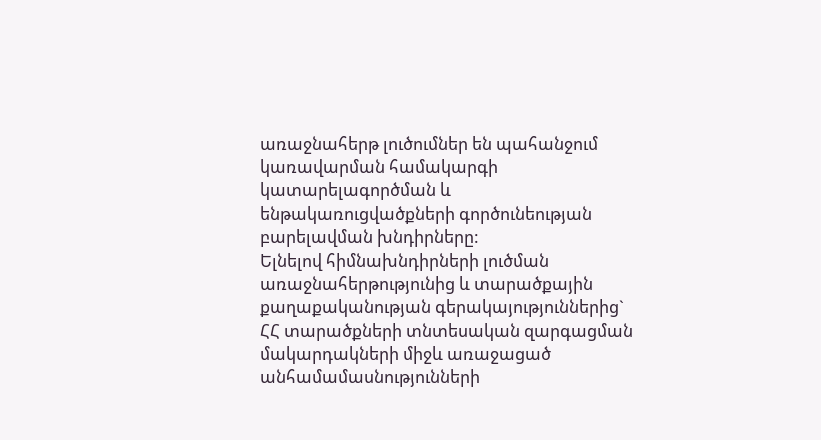առաջնահերթ լուծումներ են պահանջում կառավարման համակարգի կատարելագործման և ենթակառուցվածքների գործունեության բարելավման խնդիրները:
Ելնելով հիմնախնդիրների լուծման առաջնահերթությունից և տարածքային քաղաքականության գերակայություններից` ՀՀ տարածքների տնտեսական զարգացման մակարդակների միջև առաջացած անհամամասնությունների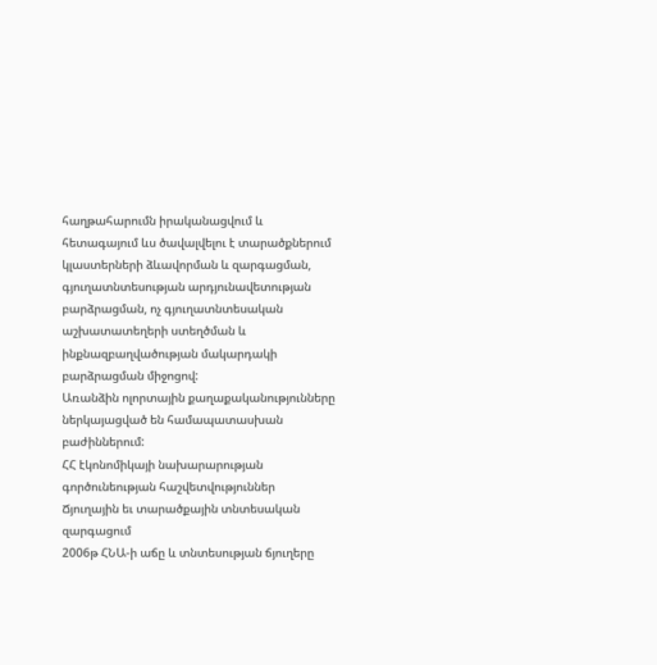հաղթահարումն իրականացվում և հետագայում ևս ծավալվելու է տարածքներում կլաստերների ձևավորման և զարգացման, գյուղատնտեսության արդյունավետության բարձրացման, ոչ գյուղատնտեսական աշխատատեղերի ստեղծման և ինքնազբաղվածության մակարդակի բարձրացման միջոցով:
Առանձին ոլորտային քաղաքականությունները ներկայացված են համապատասխան բաժիններում:
ՀՀ էկոնոմիկայի նախարարության գործունեության հաշվետվություններ
Ճյուղային եւ տարածքային տնտեսական զարգացում
2006թ ՀՆԱ-ի աճը և տնտեսության ճյուղերը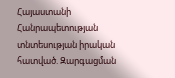Հայաստանի Հանրապետության տնտեսության իրական հատված. Զարգացման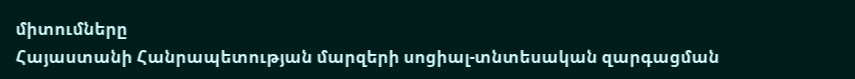միտումները
Հայաստանի Հանրապետության մարզերի սոցիալ-տնտեսական զարգացման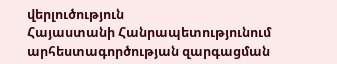վերլուծություն
Հայաստանի Հանրապետությունում արհեստագործության զարգացման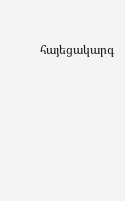հայեցակարգ